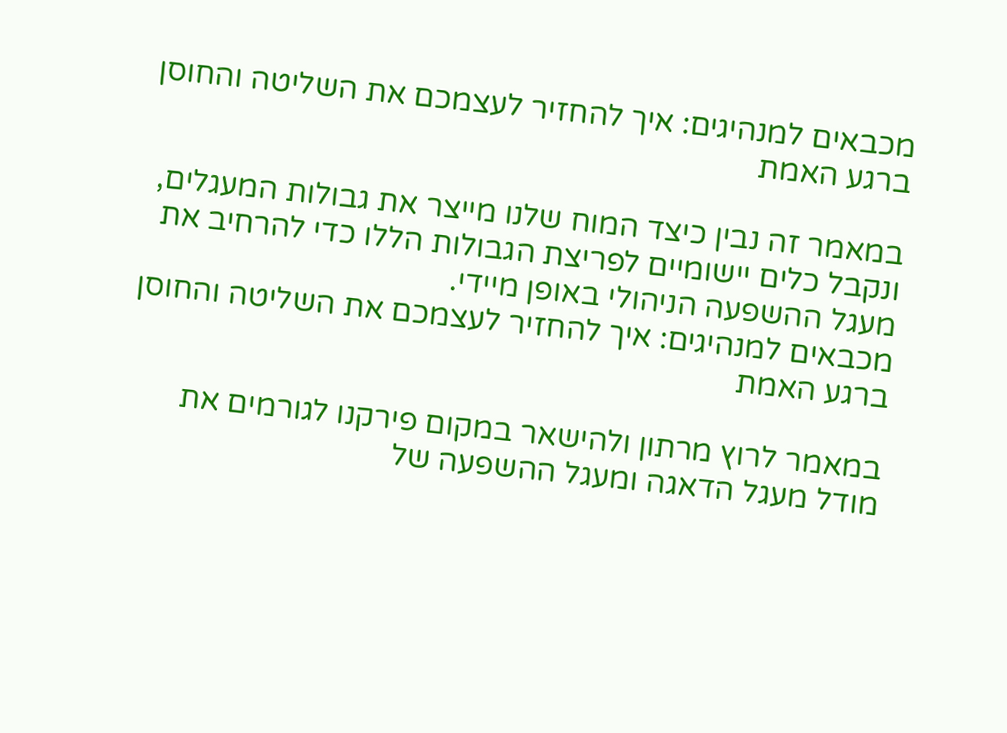מכבאים למנהיגים: איך להחזיר לעצמכם את השליטה והחוסן ברגע האמת

במאמר זה נבין כיצד המוח שלנו מייצר את גבולות המעגלים, ונקבל כלים יישומיים לפריצת הגבולות הללו כדי להרחיב את מעגל ההשפעה הניהולי באופן מיידי.
מכבאים למנהיגים: איך להחזיר לעצמכם את השליטה והחוסן ברגע האמת

במאמר לרוץ מרתון ולהישאר במקום פירקנו לגורמים את מודל מעגל הדאגה ומעגל ההשפעה של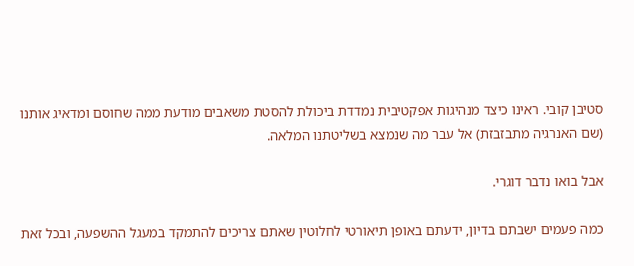סטיבן קובי. ראינו כיצד מנהיגות אפקטיבית נמדדת ביכולת להסטת משאבים מודעת ממה שחוסם ומדאיג אותנו (שם האנרגיה מתבזבזת) אל עבר מה שנמצא בשליטתנו המלאה.

אבל בואו נדבר דוגרי.

כמה פעמים ישבתם בדיון, ידעתם באופן תיאורטי לחלוטין שאתם צריכים להתמקד במעגל ההשפעה, ובכל זאת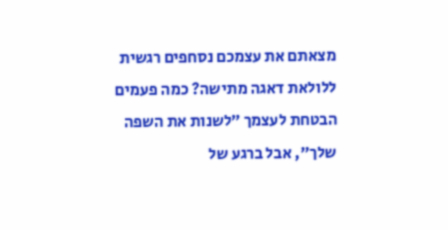מצאתם את עצמכם נסחפים רגשית ללולאת דאגה מתישה? כמה פעמים הבטחת לעצמך ״לשנות את השפה שלך״, אבל ברגע של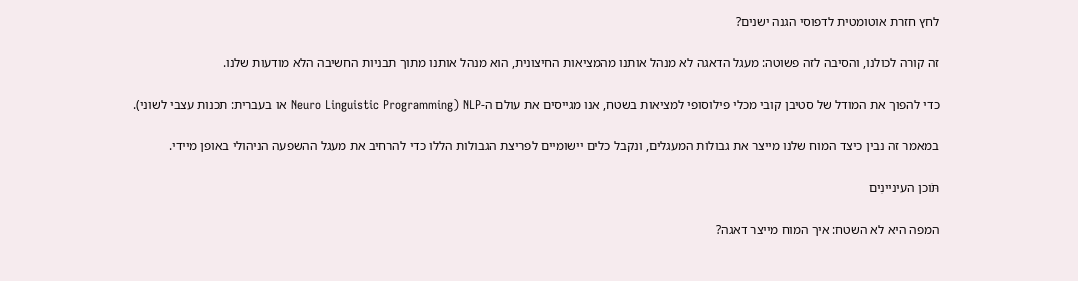לחץ חזרת אוטומטית לדפוסי הגנה ישנים?

זה קורה לכולנו, והסיבה לזה פשוטה: מעגל הדאגה לא מנהל אותנו מהמציאות החיצונית, הוא מנהל אותנו מתוך תבניות החשיבה הלא מודעות שלנו.

כדי להפוך את המודל של סטיבן קובי מכלי פילוסופי למציאות בשטח, אנו מגייסים את עולם ה-NLP (Neuro Linguistic Programming או בעברית: תכנות עצבי לשוני).

במאמר זה נבין כיצד המוח שלנו מייצר את גבולות המעגלים, ונקבל כלים יישומיים לפריצת הגבולות הללו כדי להרחיב את מעגל ההשפעה הניהולי באופן מיידי.

תֹּוכן העיניינִים

המפה היא לא השטח: איך המוח מייצר דאגה?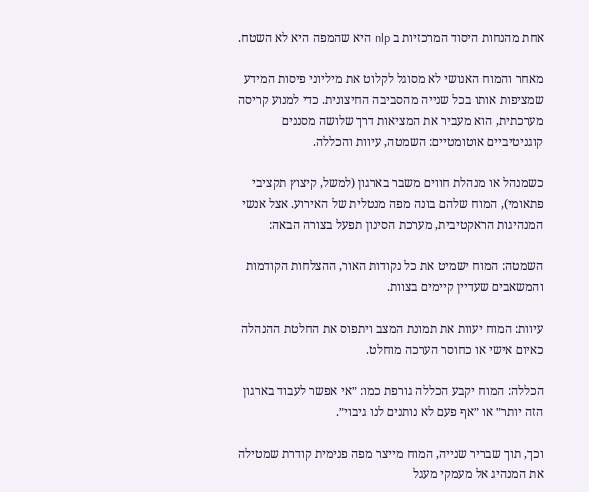אחת מהנחות היסוד המרכזיות ב nlp היא שהמפה היא לא השטח.

מאחר והמוח האנושי לא מסוגל לקלוט את מיליוני פיסות המידע שמציפות אותו בכל שנייה מהסביבה החיצונית. כדי למנוע קריסה מערכתית, הוא מעביר את המציאות דרך שלושה מסננים קוגניטיביים אוטומטיים: השמטה, עיוות והכללה.

כשמנהל או מנהלת חווים משבר בארגון (למשל, קיצוץ תקציבי פתאומי), המוח שלהם בונה מפה מנטלית של האירוע. אצל אנשי המנהיגות הראקטיבית, מערכת הסינון תפעל בצורה הבאה:

השמטה: המוח ישמיט את כל נקודות האור, ההצלחות הקודמות והמשאבים שעדיין קיימים בצוות.

עיוות: המוח יעוות את תמונת המצב ויתפוס את החלטת ההנהלה כאיום אישי או כחוסר הערכה מוחלט.

הכללה: המוח יקבע הכללה גורפת כמו: ״אי אפשר לעבוד בארגון הזה יותר״ או ״אף פעם לא נותנים לנו גיבוי״.

וכך, תוך שבריר שנייה, המוח מייצר מפה פנימית קודרת שמטילה את המנהיג אל מעמקי מעגל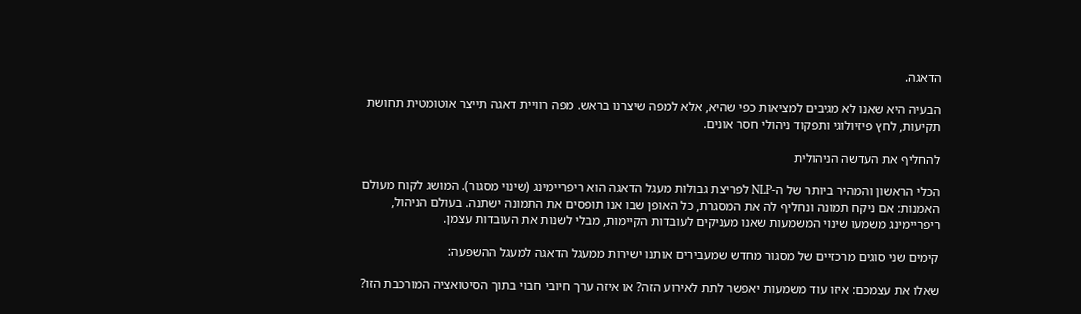הדאגה.

הבעיה היא שאנו לא מגיבים למציאות כפי שהיא, אלא למפה שיצרנו בראש. מפה רוויית דאגה תייצר אוטומטית תחושת תקיעות, לחץ פיזיולוגי ותפקוד ניהולי חסר אונים.

להחליף את העדשה הניהולית

הכלי הראשון והמהיר ביותר של ה-NLP לפריצת גבולות מעגל הדאגה הוא ריפריימינג (שינוי מסגור). המושג לקוח מעולם האמנות: אם ניקח תמונה ונחליף לה את המסגרת, כל האופן שבו אנו תופסים את התמונה ישתנה. בעולם הניהול, ריפריימינג משמעו שינוי המשמעות שאנו מעניקים לעובדות הקיימות, מבלי לשנות את העובדות עצמן.

קימים שני סוגים מרכזיים של מסגור מחדש שמעבירים אותנו ישירות ממעגל הדאגה למעגל ההשפעה:

שאלו את עצמכם: איזו עוד משמעות יאפשר לתת לאירוע הזה? או איזה ערך חיובי חבוי בתוך הסיטואציה המורכבת הזו?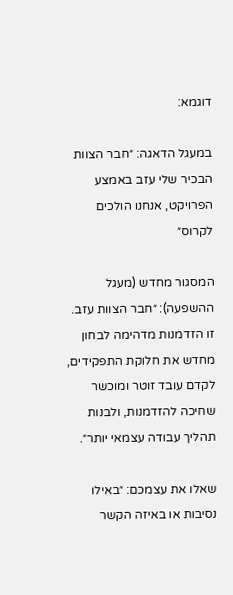דוגמא:

במעגל הדאגה: ״חבר הצוות הבכיר שלי עזב באמצע הפרויקט, אנחנו הולכים לקרוס״

המסגור מחדש (מעגל ההשפעה): ״חבר הצוות עזב. זו הזדמנות מדהימה לבחון מחדש את חלוקת התפקידים, לקדם עובד זוטר ומוכשר שחיכה להזדמנות, ולבנות תהליך עבודה עצמאי יותר״.

שאלו את עצמכם: ״באילו נסיבות או באיזה הקשר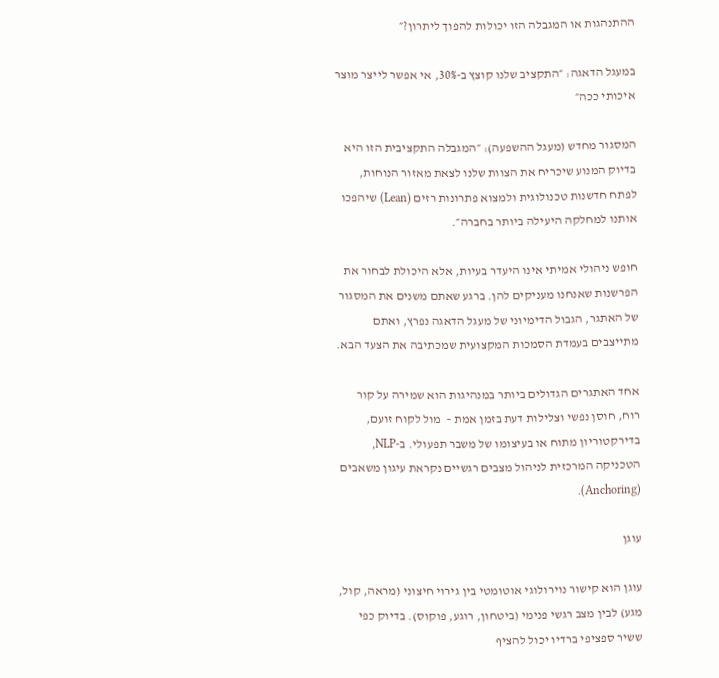ההתנהגות או המגבלה הזו יכולות להפוך ליתרון?״

במעגל הדאגה: ״התקציב שלנו קוצץ ב-30%, אי אפשר לייצר מוצר איכותי ככה״

המסגור מחדש (מעגל ההשפעה): ״המגבלה התקציבית הזו היא בדיוק המנוע שיכריח את הצוות שלנו לצאת מאזור הנוחות, לפתח חדשנות טכנולוגית ולמצוא פתרונות רזים (Lean) שיהפכו אותנו למחלקה היעילה ביותר בחברה״.

חופש ניהולי אמיתי אינו היעדר בעיות, אלא היכולת לבחור את הפרשנות שאנחנו מעניקים להן. ברגע שאתם משנים את המסגור של האתגר, הגבול הדימיוני של מעגל הדאגה נפרץ, ואתם מתייצבים בעמדת הסמכות המקצועית שמכתיבה את הצעד הבא.

אחד האתגרים הגדולים ביותר במנהיגות הוא שמירה על קור רוח, חוסן נפשי וצלילות דעת בזמן אמת –  מול לקוח זועם, בדירקטוריון מתוח או בעיצומו של משבר תפעולי. ב-NLP, הטכניקה המרכזית לניהול מצבים רגשיים נקראת עיגון משאבים (Anchoring).

עוגן

עוגן הוא קישור נוירולוגי אוטומטי בין גירוי חיצוני (מראה, קול, מגע) לבין מצב רגשי פנימי (ביטחון, רוגע, פוקוס). בדיוק כפי ששיר ספציפי ברדיו יכול להציף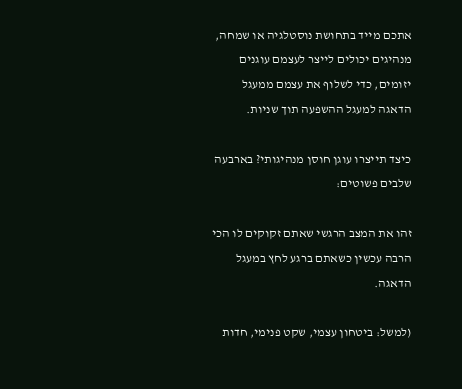אתכם מייד בתחושת נוסטלגיה או שמחה, מנהיגים יכולים לייצר לעצמם עוגנים יזומים, כדי לשלוף את עצמם ממעגל הדאגה למעגל ההשפעה תוך שניות.

כיצד תייצרו עוגן חוסן מנהיגותי? בארבעה שלבים פשוטים:

זהו את המצב הרגשי שאתם זקוקים לו הכי הרבה עכשין כשאתם ברגע לחץ במעגל הדאגה.

(למשל: ביטחון עצמי, שקט פנימי, חדות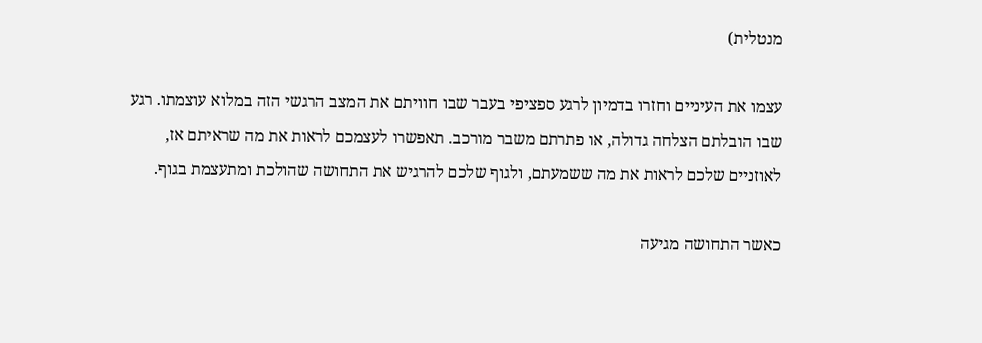מנטלית)

עצמו את העיניים וחזרו בדמיון לרגע ספציפי בעבר שבו חוויתם את המצב הרגשי הזה במלוא עוצמתו. רגע שבו הובלתם הצלחה גדולה, או פתרתם משבר מורכב. תאפשרו לעצמכם לראות את מה שראיתם אז, לאוזניים שלכם לראות את מה ששמעתם, ולגוף שלכם להרגיש את התחושה שהולכת ומתעצמת בגוף.

כאשר התחושה מגיעה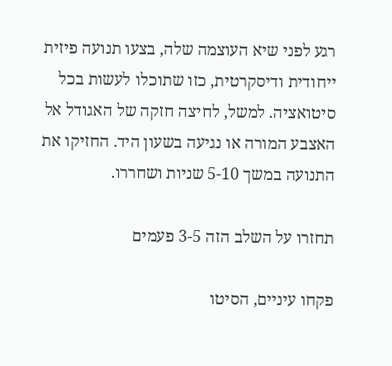רגע לפני שיא העוצמה שלה, בצעו תנועה פיזית ייחודית ודיסקרטית, כזו שתוכלו לעשות בכל סיטואציה. למשל, לחיצה חזקה של האגודל אל האצבע המורה או נגיעה בשעון היד. החזיקו את התנועה במשך 5-10 שניות ושחררו.

תחזרו על השלב הזה 3-5 פעמים

פקחו עיניים, הסיטו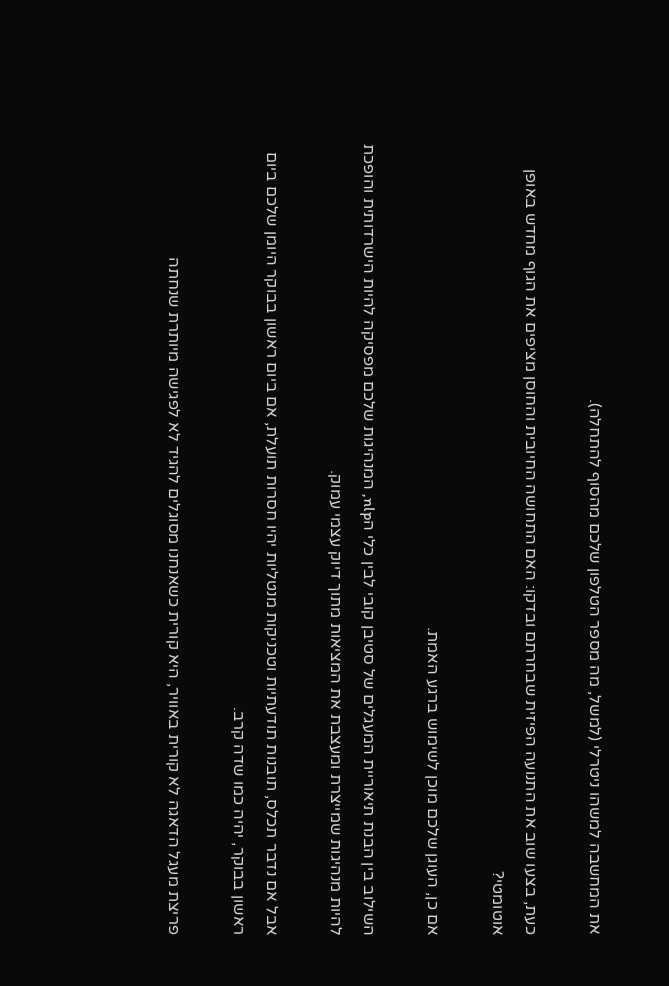את המחשבה למשהו ניטרלי (למשל, מה מספר הטלפון שלכם מהסוף להתחלה).

כעת, בצעו שוב את התנועה הפיזית שבחרתם ובדקו: האם התחושה החיובית והחוסן מציפים את הגוף מחדש באופן אוטומטי?

אם כן, העוגן שלכם מוכן לשימוש ברגע האמת.

השילוב בין הבנת תיאוריית המעגלים של סטיבן קובי לבין כלי הnlp, המנהיגות שלכם מפסיקה להיות הישרדותית והופכת להיות מנהיגות שמייצרת ומעצבת את המציאות מתוך דיוק עצמי עמוק.

אבל אם נדבר תכלס, תובנות תודעתיות וטכניקות מנטליות יהיו חסרות תועלת, אם ביום ראשון בבוקר היומן שלכם ביום ראשון בבוקר, יהיה כמו שדה קרב.

פריצת מעגל הדאגה לא קורית באוויר, היא קורית כשאנחנו מסוגלים להגיד לא לפגישה מיותרת שנחתה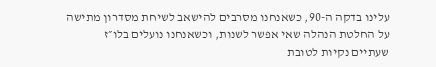עלינו בדקה ה-90, כשאנחנו מסרבים להישאב לשיחת מסדרון מתישה על החלטת הנהלה שאי אפשר לשנות, וכשאנחנו נועלים בלו״ז שעתיים נקיות לטובת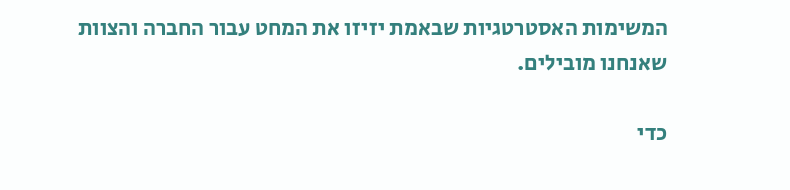המשימות האסטרטגיות שבאמת יזיזו את המחט עבור החברה והצוות שאנחנו מובילים.

כדי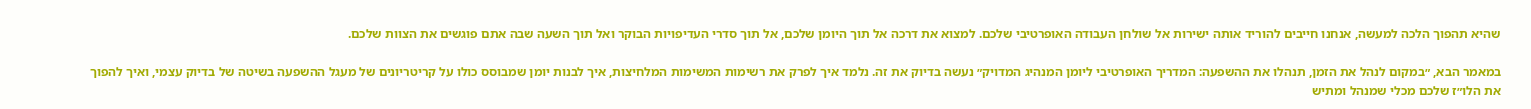שהיא תהפוך הלכה למעשה, אנחנו חייבים להוריד אותה ישירות אל שולחן העבודה האופרטיבי שלכם. למצוא את דרכה אל תוך היומן שלכם, אל תוך סדרי העדיפויות הבוקר ואל תוך השעה שבה אתם פוגשים את הצוות שלכם.

במאמר הבא, ״במקום לנהל את הזמן, תנהלו את ההשפעה: המדריך האופרטיבי ליומן המנהיג המדויק״ נעשה בדיוק את זה. נלמד איך לפרק את רשימות המשימות המלחיצות, איך לבנות יומן שמבוסס כולו על קריטריונים של מעגל ההשפעה בשיטה של בדיוק עצמי, ואיך להפוך את הלו״ז שלכם מכלי שמנהל ומתיש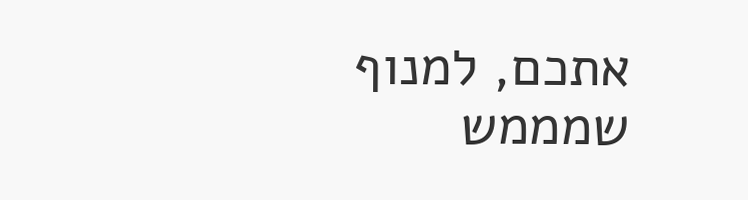אתכם, למנוף שמממש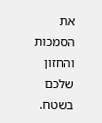את הסמכות והחזון שלכם בשטח.